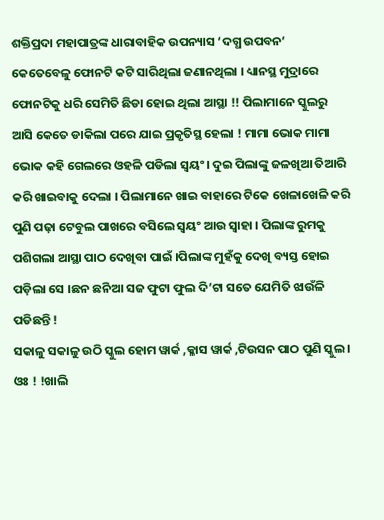ଶକ୍ତିପ୍ରଦା ମହାପାତ୍ରଙ୍କ ଧାରାବାହିକ ଉପନ୍ୟାସ ‘ଦଗ୍ଧ ଉପବନ’
କେତେବେଳୁ ଫୋନଟି କଟି ସାରିଥିଲା ଜଣାନଥିଲା । ଧ୍ୟାନସ୍ଥ ମୁଦ୍ରାରେ ଫୋନଟିକୁ ଧରି ସେମିତି ଛିଡା ହୋଇ ଥିଲା ଆସ୍ଥା !! ପିଲାମାନେ ସ୍କୁଲରୁ ଆସି କେତେ ଡାକିଲା ପରେ ଯାଇ ପ୍ରକୃତିସ୍ଥ ହେଲା ! ମାମା ଭୋକ ମାମା ଭୋକ କହି ଗେଲରେ ଓହଳି ପଡିଲା ସ୍ୱୟଂ। ଦୁଇ ପିଲାଙ୍କୁ ଜଳଖିଆ ତିଆରି କରି ଖାଇବାକୁ ଦେଲା । ପିଲାମାନେ ଖାଇ ବାହାରେ ଟିକେ ଖେଳାଖେଳି କରି ପୁଣି ପଢ଼ା ଟେବୁଲ ପାଖରେ ବସିଲେ ସ୍ୱୟଂ ଆଉ ସ୍ୱାହା । ପିଲାଙ୍କ ରୁମକୁ ପଶିଗଲା ଆସ୍ଥା ପାଠ ଦେଖିବା ପାଇଁ ।ପିଲାଙ୍କ ମୁହଁକୁ ଦେଖି ବ୍ୟସ୍ତ ହୋଇ ପଡ଼ିଲା ସେ ।ଛନ ଛନିଆ ସଜ ଫୁଟା ଫୁଲ ଦି’ଟା ସତେ ଯେମିତି ଝାଉଁଳି ପଡିଛନ୍ତି !
ସକାଳୁ ସକାଳୁ ଉଠି ସ୍କୁଲ ହୋମ ୱାର୍କ ,କ୍ଳାସ ୱାର୍କ ,ଟିଉସନ ପାଠ ପୁଣି ସ୍କୁଲ । ଓଃ ! !ଖାଲି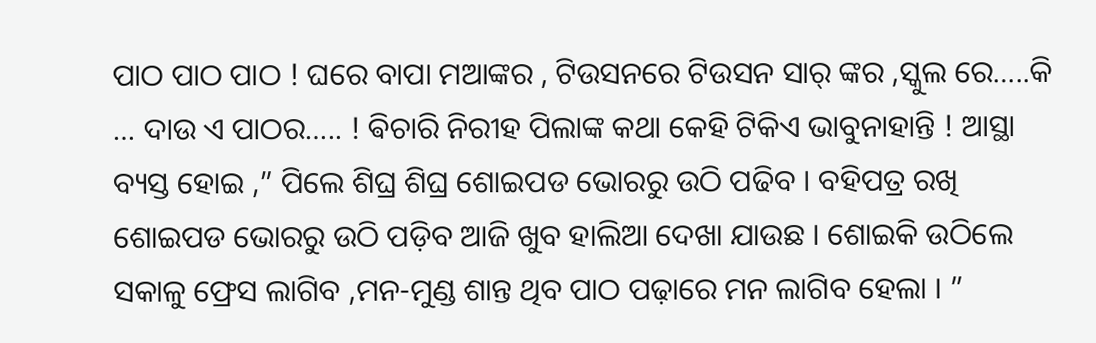ପାଠ ପାଠ ପାଠ ! ଘରେ ବାପା ମଆଙ୍କର , ଟିଉସନରେ ଟିଉସନ ସାର୍ ଙ୍କର ,ସ୍କୁଲ ରେ…..କି … ଦାଉ ଏ ପାଠର….. ! ଵିଚାରି ନିରୀହ ପିଲାଙ୍କ କଥା କେହି ଟିକିଏ ଭାବୁନାହାନ୍ତି ! ଆସ୍ଥା ବ୍ୟସ୍ତ ହୋଇ ,” ପିଲେ ଶିଘ୍ର ଶିଘ୍ର ଶୋଇପଡ ଭୋରରୁ ଉଠି ପଢିବ । ବହିପତ୍ର ରଖି ଶୋଇପଡ ଭୋରରୁ ଉଠି ପଡ଼ିବ ଆଜି ଖୁବ ହାଲିଆ ଦେଖା ଯାଉଛ । ଶୋଇକି ଉଠିଲେ ସକାଳୁ ଫ୍ରେସ ଲାଗିବ ,ମନ-ମୁଣ୍ଡ ଶାନ୍ତ ଥିବ ପାଠ ପଢ଼ାରେ ମନ ଲାଗିବ ହେଲା । ”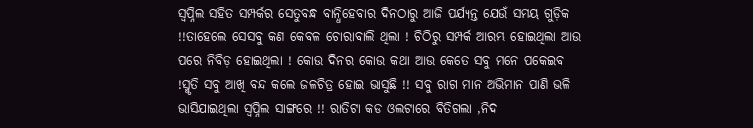ସ୍ୱପ୍ନିଲ ସହିତ ସମ୍ପର୍କର ସେତୁବନ୍ଧ ବାନ୍ଧିହେବାର ଦିନଠାରୁ ଆଜି ପର୍ଯ୍ୟନ୍ତ ଯେଉଁ ସମୟ ଗୁଡ଼ିକ !!ତାହେଲେ ସେସବୁ କଣ କେବଳ ଚୋରାବାଲି ଥିଲା ! ଚିଠିରୁ ସମ୍ପର୍କ ଆରମ୍ଭ ହୋଇଥିଲା ଆଉ ପରେ ନିବିଡ଼ ହୋଇଥିଲା ! କୋଉ ଦିନର କୋଉ କଥା ଆଉ କେତେ ସବୁ ମନେ ପକେଇବ !ସ୍ମୃତି ସବୁ ଆଖି ବନ୍ଦ କଲେ ଜଳଚିତ୍ର ହୋଇ ଭାସୁଛି !! ସବୁ ରାଗ ମାନ ଅଭିମାନ ପାଣି ଭଳି ଭାସିଯାଇଥିଲା ସ୍ୱପ୍ନିଲ ସାଙ୍ଗରେ !! ରାତିଟା କଡ ଓଲଟାରେ ବିତିଗଲା ,ନିଦ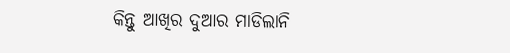କିନ୍ତୁ ଆଖିର ଦୁଆର ମାଡିଲାନି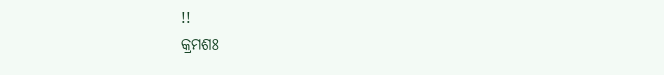!!
କ୍ରମଶଃ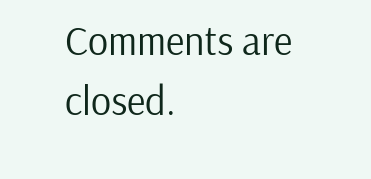Comments are closed.